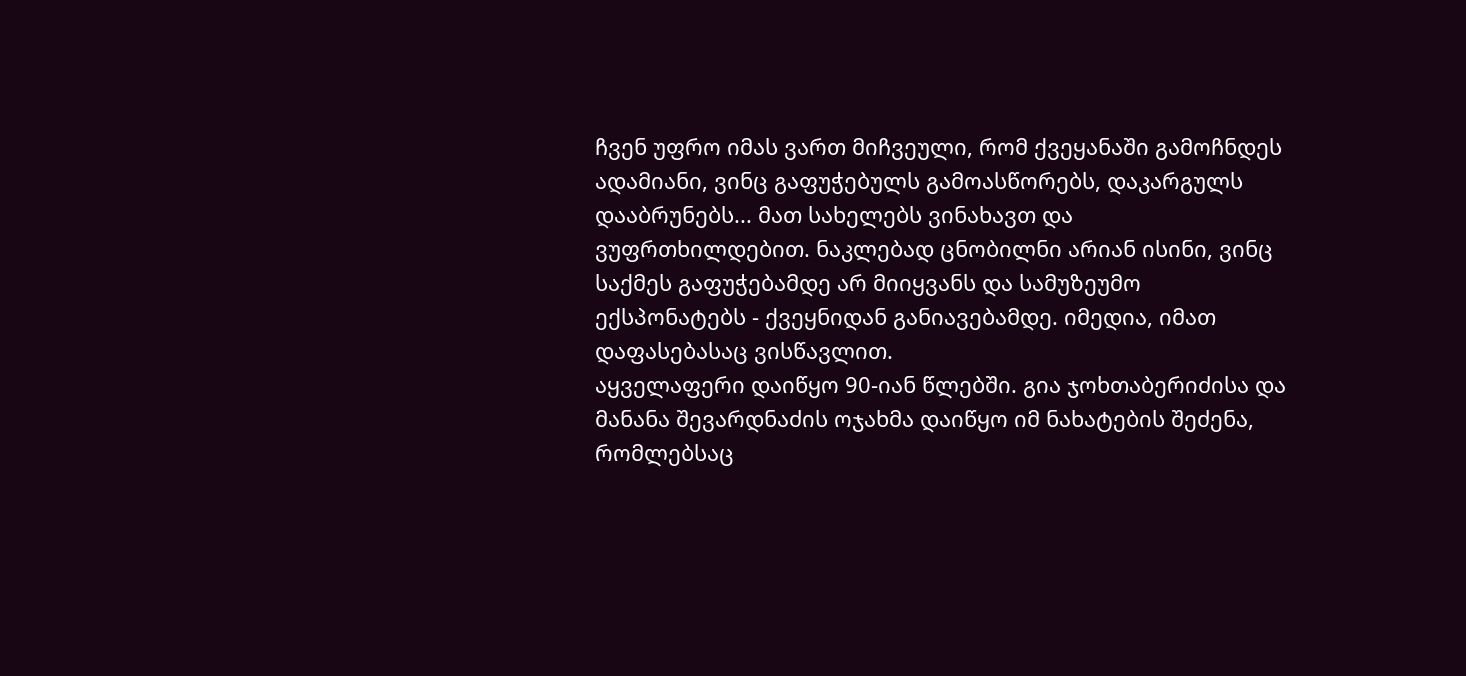ჩვენ უფრო იმას ვართ მიჩვეული, რომ ქვეყანაში გამოჩნდეს ადამიანი, ვინც გაფუჭებულს გამოასწორებს, დაკარგულს დააბრუნებს... მათ სახელებს ვინახავთ და ვუფრთხილდებით. ნაკლებად ცნობილნი არიან ისინი, ვინც საქმეს გაფუჭებამდე არ მიიყვანს და სამუზეუმო ექსპონატებს - ქვეყნიდან განიავებამდე. იმედია, იმათ დაფასებასაც ვისწავლით.
აყველაფერი დაიწყო 90-იან წლებში. გია ჯოხთაბერიძისა და მანანა შევარდნაძის ოჯახმა დაიწყო იმ ნახატების შეძენა, რომლებსაც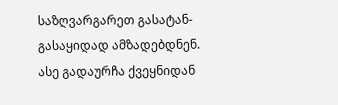საზღვარგარეთ გასატან-გასაყიდად ამზადებდნენ. ასე გადაურჩა ქვეყნიდან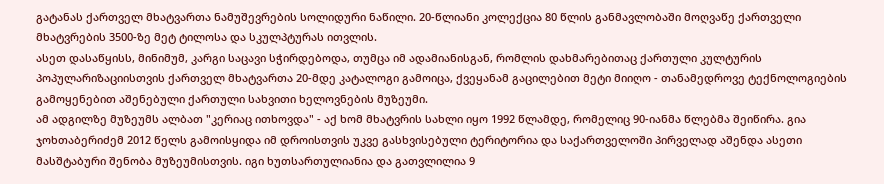გატანას ქართველ მხატვართა ნამუშევრების სოლიდური ნაწილი. 20-წლიანი კოლექცია 80 წლის განმავლობაში მოღვაწე ქართველი მხატვრების 3500-ზე მეტ ტილოსა და სკულპტურას ითვლის.
ასეთ დასაწყისს, მინიმუმ, კარგი საცავი სჭირდებოდა, თუმცა იმ ადამიანისგან, რომლის დახმარებითაც ქართული კულტურის პოპულარიზაციისთვის ქართველ მხატვართა 20-მდე კატალოგი გამოიცა, ქვეყანამ გაცილებით მეტი მიიღო - თანამედროვე ტექნოლოგიების გამოყენებით აშენებული ქართული სახვითი ხელოვნების მუზეუმი.
ამ ადგილზე მუზეუმს ალბათ "კერიაც ითხოვდა" - აქ ხომ მხატვრის სახლი იყო 1992 წლამდე, რომელიც 90-იანმა წლებმა შეიწირა. გია ჯოხთაბერიძემ 2012 წელს გამოისყიდა იმ დროისთვის უკვე გასხვისებული ტერიტორია და საქართველოში პირველად აშენდა ასეთი მასშტაბური შენობა მუზეუმისთვის. იგი ხუთსართულიანია და გათვლილია 9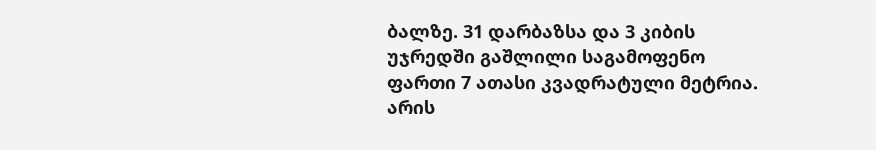ბალზე. 31 დარბაზსა და 3 კიბის უჯრედში გაშლილი საგამოფენო ფართი 7 ათასი კვადრატული მეტრია. არის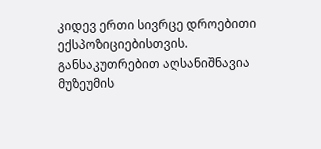კიდევ ერთი სივრცე დროებითი ექსპოზიციებისთვის. განსაკუთრებით აღსანიშნავია მუზეუმის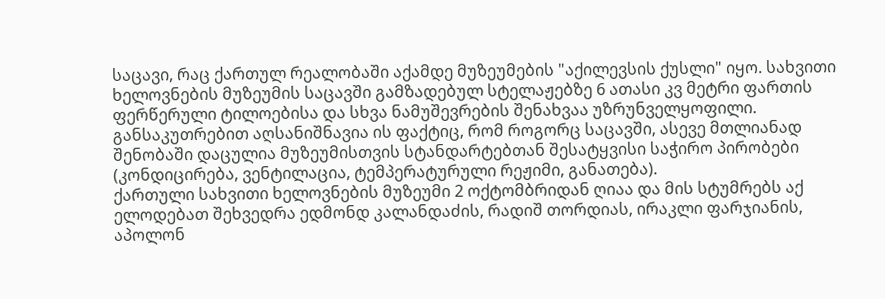საცავი, რაც ქართულ რეალობაში აქამდე მუზეუმების "აქილევსის ქუსლი" იყო. სახვითი ხელოვნების მუზეუმის საცავში გამზადებულ სტელაჟებზე 6 ათასი კვ მეტრი ფართის ფერწერული ტილოებისა და სხვა ნამუშევრების შენახვაა უზრუნველყოფილი. განსაკუთრებით აღსანიშნავია ის ფაქტიც, რომ როგორც საცავში, ასევე მთლიანად შენობაში დაცულია მუზეუმისთვის სტანდარტებთან შესატყვისი საჭირო პირობები (კონდიცირება, ვენტილაცია, ტემპერატურული რეჟიმი, განათება).
ქართული სახვითი ხელოვნების მუზეუმი 2 ოქტომბრიდან ღიაა და მის სტუმრებს აქ ელოდებათ შეხვედრა ედმონდ კალანდაძის, რადიშ თორდიას, ირაკლი ფარჯიანის, აპოლონ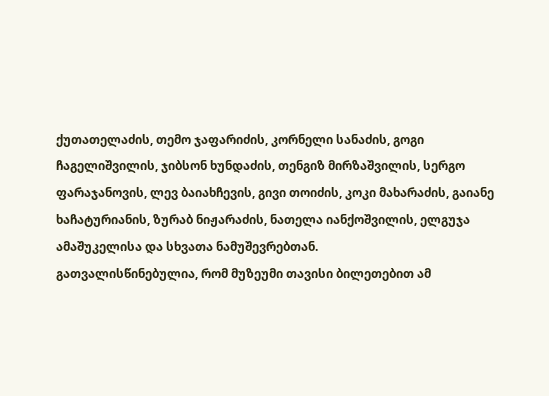ქუთათელაძის, თემო ჯაფარიძის, კორნელი სანაძის, გოგი ჩაგელიშვილის, ჯიბსონ ხუნდაძის, თენგიზ მირზაშვილის, სერგო ფარაჯანოვის, ლევ ბაიახჩევის, გივი თოიძის, კოკი მახარაძის, გაიანე ხაჩატურიანის, ზურაბ ნიჟარაძის, ნათელა იანქოშვილის, ელგუჯა ამაშუკელისა და სხვათა ნამუშევრებთან.
გათვალისწინებულია, რომ მუზეუმი თავისი ბილეთებით ამ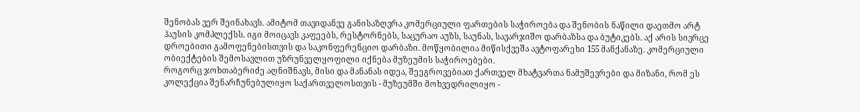შენობას ვერ შეინახავს. ამიტომ თავიდანვე განისაზღვრა კომერციული ფართების საჭიროება და შენობის ნაწილი დაეთმო არტ ჰაუსის კომპლექსს. იგი მოიცავს კაფეებს, რესტორნებს, საცურაო აუზს, საუნას, სავარჯიშო დარბაზსა და ბუტიკებს. აქ არის სივრცე დროებითი გამოფენებისთვის და საკონფერენციო დარბაზი. მოწყობილია მიწისქვეშა ავტოფარეხი 155 მანქანაზე. კომერციული ობიექტების შემოსავლით უზრუნველყოფილი იქნება მუზეუმის საჭიროებები.
როგორც ჯოხთაბერიძე აღნიშნავს, მისი და მანანას იდეა, შეეგროვებიათ ქართველ მხატვართა ნამუშევრები და მიზანი, რომ ეს კოლექცია შენარჩუნებულიყო საქართველოსთვის - მუზეუმში მოხვედრილიყო -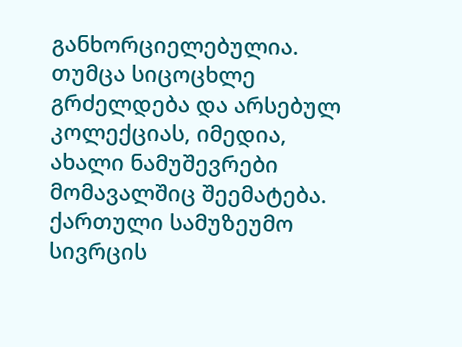განხორციელებულია. თუმცა სიცოცხლე გრძელდება და არსებულ კოლექციას, იმედია, ახალი ნამუშევრები მომავალშიც შეემატება.
ქართული სამუზეუმო სივრცის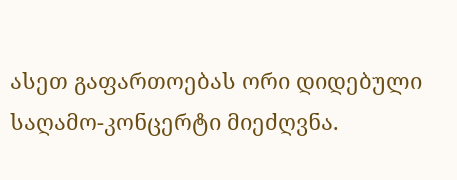ასეთ გაფართოებას ორი დიდებული საღამო-კონცერტი მიეძღვნა.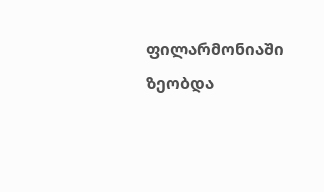ფილარმონიაში ზეობდა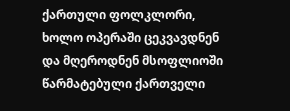ქართული ფოლკლორი, ხოლო ოპერაში ცეკვავდნენ და მღეროდნენ მსოფლიოში წარმატებული ქართველი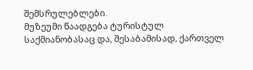შემსრულებლები.
მუზეუმი წაადგება ტურისტულ საქმიანობასაც და, შესაბამისად, ქართველ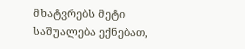მხატვრებს მეტი საშუალება ექნებათ,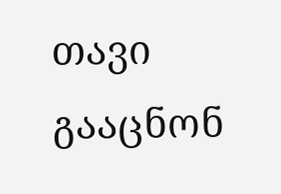თავი გააცნონ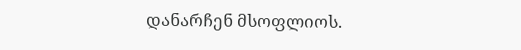დანარჩენ მსოფლიოს.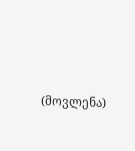(მოვლენა)